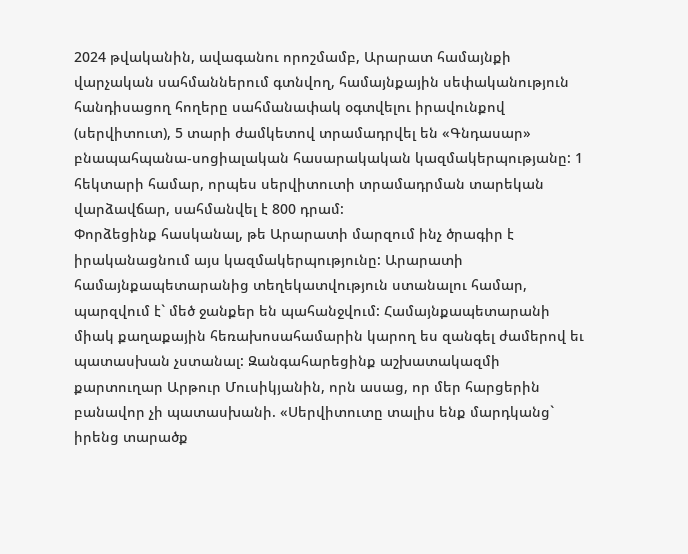2024 թվականին, ավագանու որոշմամբ, Արարատ համայնքի վարչական սահմաններում գտնվող, համայնքային սեփականություն հանդիսացող հողերը սահմանափակ օգտվելու իրավունքով (սերվիտուտ), 5 տարի ժամկետով տրամադրվել են «Գնդասար» բնապահպանա-սոցիալական հասարակական կազմակերպությանը: 1 հեկտարի համար, որպես սերվիտուտի տրամադրման տարեկան վարձավճար, սահմանվել է 800 դրամ:
Փորձեցինք հասկանալ, թե Արարատի մարզում ինչ ծրագիր է իրականացնում այս կազմակերպությունը: Արարատի համայնքապետարանից տեղեկատվություն ստանալու համար, պարզվում է` մեծ ջանքեր են պահանջվում: Համայնքապետարանի միակ քաղաքային հեռախոսահամարին կարող ես զանգել ժամերով եւ պատասխան չստանալ: Զանգահարեցինք աշխատակազմի քարտուղար Արթուր Մուսիկյանին, որն ասաց, որ մեր հարցերին բանավոր չի պատասխանի. «Սերվիտուտը տալիս ենք մարդկանց` իրենց տարածք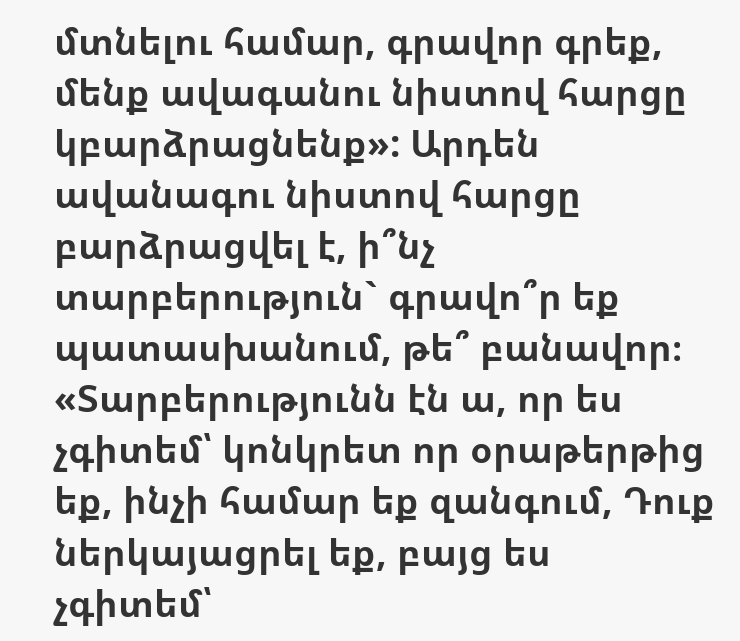մտնելու համար, գրավոր գրեք, մենք ավագանու նիստով հարցը կբարձրացնենք»: Արդեն ավանագու նիստով հարցը բարձրացվել է, ի՞նչ տարբերություն` գրավո՞ր եք պատասխանում, թե՞ բանավոր։ «Տարբերությունն էն ա, որ ես չգիտեմ՝ կոնկրետ որ օրաթերթից եք, ինչի համար եք զանգում, Դուք ներկայացրել եք, բայց ես չգիտեմ՝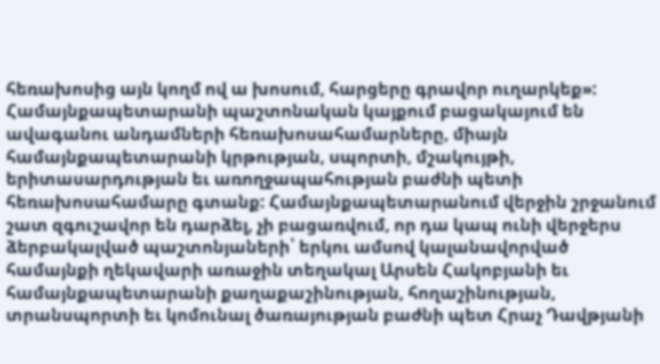հեռախոսից այն կողմ ով ա խոսում, հարցերը գրավոր ուղարկեք»:
Համայնքապետարանի պաշտոնական կայքում բացակայում են ավագանու անդամների հեռախոսահամարները, միայն համայնքապետարանի կրթության, սպորտի, մշակույթի, երիտասարդության եւ առողջապահության բաժնի պետի հեռախոսահամարը գտանք: Համայնքապետարանում վերջին շրջանում շատ զգուշավոր են դարձել, չի բացառվում, որ դա կապ ունի վերջերս ձերբակալված պաշտոնյաների՝ երկու ամսով կալանավորված համայնքի ղեկավարի առաջին տեղակալ Արսեն Հակոբյանի եւ համայնքապետարանի քաղաքաշինության, հողաշինության, տրանսպորտի եւ կոմունալ ծառայության բաժնի պետ Հրաչ Դավթյանի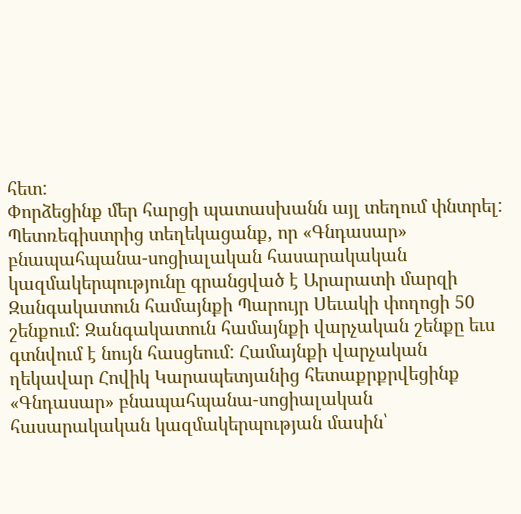հետ:
Փորձեցինք մեր հարցի պատասխանն այլ տեղում փնտրել: Պետռեգիստրից տեղեկացանք, որ «Գնդասար» բնապահպանա-սոցիալական հասարակական կազմակերպությունը գրանցված է Արարատի մարզի Զանգակատուն համայնքի Պարույր Սեւակի փողոցի 50 շենքում: Զանգակատուն համայնքի վարչական շենքը եւս գտնվում է նույն հասցեում: Համայնքի վարչական ղեկավար Հովիկ Կարապետյանից հետաքրքրվեցինք «Գնդասար» բնապահպանա-սոցիալական հասարակական կազմակերպության մասին՝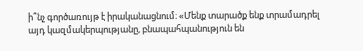ի՞նչ գործառույթ է իրականացնում։ «Մենք տարածք ենք տրամադրել այդ կազմակերպությանը, բնապահպանություն են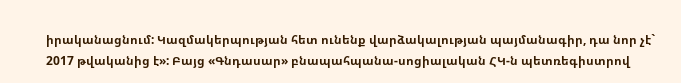իրականացնում: Կազմակերպության հետ ունենք վարձակալության պայմանագիր, դա նոր չէ` 2017 թվականից է»: Բայց «Գնդասար» բնապահպանա-սոցիալական ՀԿ-ն պետռեգիստրով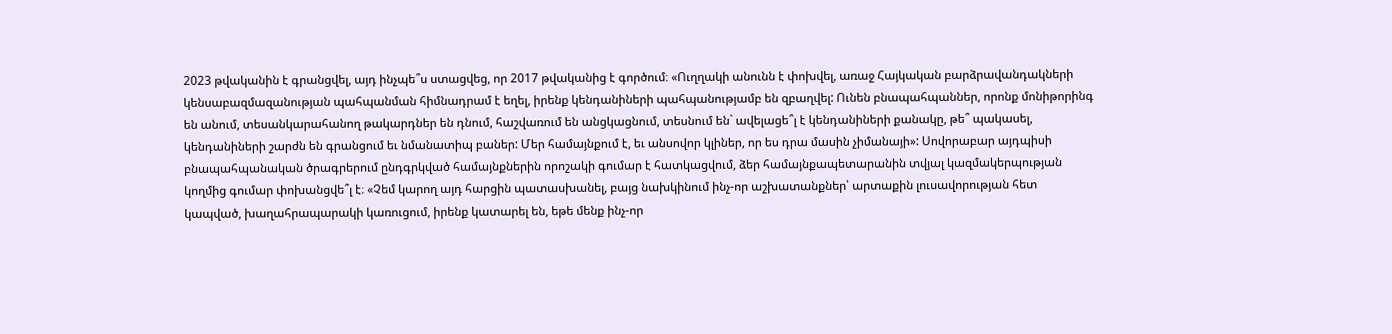2023 թվականին է գրանցվել, այդ ինչպե՞ս ստացվեց, որ 2017 թվականից է գործում։ «Ուղղակի անունն է փոխվել, առաջ Հայկական բարձրավանդակների կենսաբազմազանության պահպանման հիմնադրամ է եղել, իրենք կենդանիների պահպանությամբ են զբաղվել: Ունեն բնապահպաններ, որոնք մոնիթորինգ են անում, տեսանկարահանող թակարդներ են դնում, հաշվառում են անցկացնում, տեսնում են` ավելացե՞լ է կենդանիների քանակը, թե՞ պակասել, կենդանիների շարժն են գրանցում եւ նմանատիպ բաներ: Մեր համայնքում է, եւ անսովոր կլիներ, որ ես դրա մասին չիմանայի»: Սովորաբար այդպիսի բնապահպանական ծրագրերում ընդգրկված համայնքներին որոշակի գումար է հատկացվում, ձեր համայնքապետարանին տվյալ կազմակերպության կողմից գումար փոխանցվե՞լ է։ «Չեմ կարող այդ հարցին պատասխանել, բայց նախկինում ինչ-որ աշխատանքներ՝ արտաքին լուսավորության հետ կապված, խաղահրապարակի կառուցում, իրենք կատարել են, եթե մենք ինչ-որ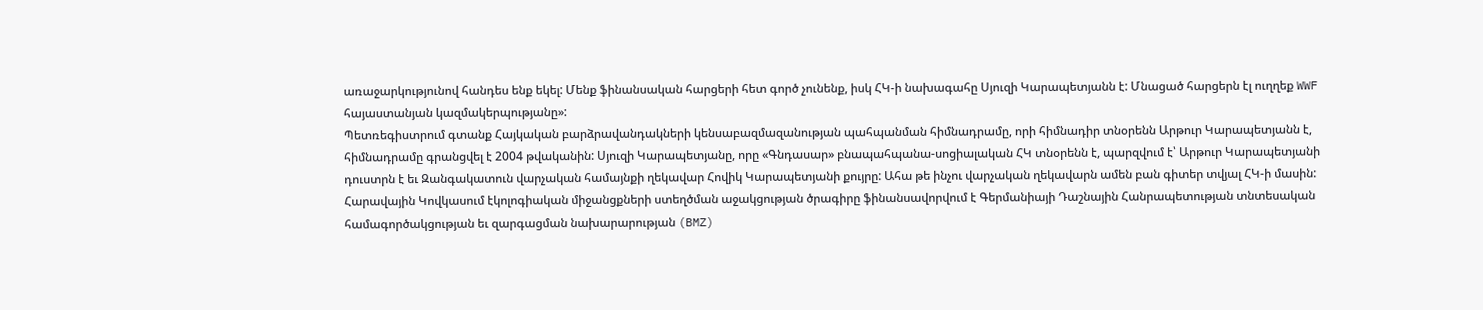առաջարկությունով հանդես ենք եկել: Մենք ֆինանսական հարցերի հետ գործ չունենք, իսկ ՀԿ-ի նախագահը Սյուզի Կարապետյանն է: Մնացած հարցերն էլ ուղղեք WWF հայաստանյան կազմակերպությանը»:
Պետռեգիստրում գտանք Հայկական բարձրավանդակների կենսաբազմազանության պահպանման հիմնադրամը, որի հիմնադիր տնօրենն Արթուր Կարապետյանն է, հիմնադրամը գրանցվել է 2004 թվականին: Սյուզի Կարապետյանը, որը «Գնդասար» բնապահպանա-սոցիալական ՀԿ տնօրենն է, պարզվում է՝ Արթուր Կարապետյանի դուստրն է եւ Զանգակատուն վարչական համայնքի ղեկավար Հովիկ Կարապետյանի քույրը: Ահա թե ինչու վարչական ղեկավարն ամեն բան գիտեր տվյալ ՀԿ-ի մասին:
Հարավային Կովկասում էկոլոգիական միջանցքների ստեղծման աջակցության ծրագիրը ֆինանսավորվում է Գերմանիայի Դաշնային Հանրապետության տնտեսական համագործակցության եւ զարգացման նախարարության (BMZ)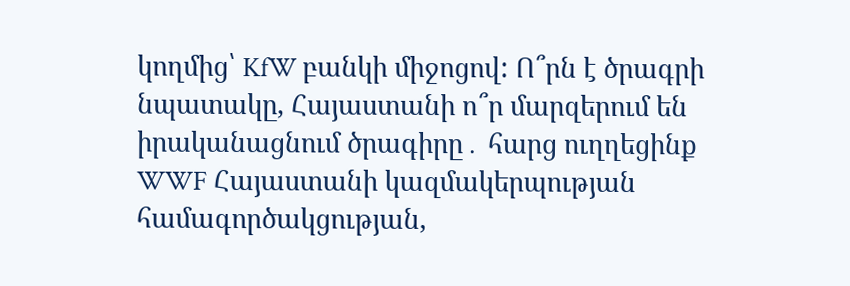կողմից՝ KfW բանկի միջոցով: Ո՞րն է ծրագրի նպատակը, Հայաստանի ո՞ր մարզերում են իրականացնում ծրագիրը․ հարց ուղղեցինք WWF Հայաստանի կազմակերպության համագործակցության,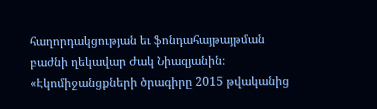հաղորդակցության եւ ֆոնդահայթայթման բաժնի ղեկավար Ժակ Նիազյանին։ «Էկոմիջանցքների ծրագիրը 2015 թվականից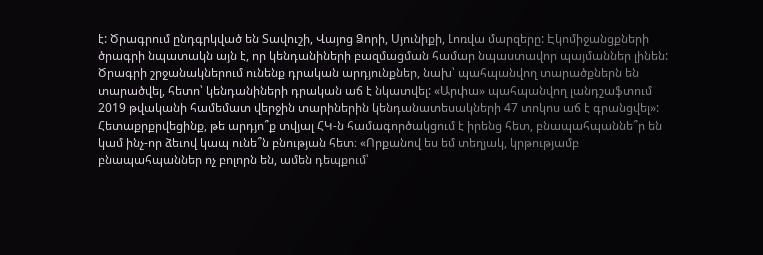է: Ծրագրում ընդգրկված են Տավուշի, Վայոց Ձորի, Սյունիքի, Լոռվա մարզերը: Էկոմիջանցքների ծրագրի նպատակն այն է, որ կենդանիների բազմացման համար նպաստավոր պայմաններ լինեն: Ծրագրի շրջանակներում ունենք դրական արդյունքներ, նախ՝ պահպանվող տարածքներն են տարածվել, հետո՝ կենդանիների դրական աճ է նկատվել: «Արփա» պահպանվող լանդշաֆտում 2019 թվականի համեմատ վերջին տարիներին կենդանատեսակների 47 տոկոս աճ է գրանցվել»:
Հետաքրքրվեցինք, թե արդյո՞ք տվյալ ՀԿ-ն համագործակցում է իրենց հետ, բնապահպաննե՞ր են կամ ինչ-որ ձեւով կապ ունե՞ն բնության հետ։ «Որքանով ես եմ տեղյակ, կրթությամբ բնապահպաններ ոչ բոլորն են, ամեն դեպքում՝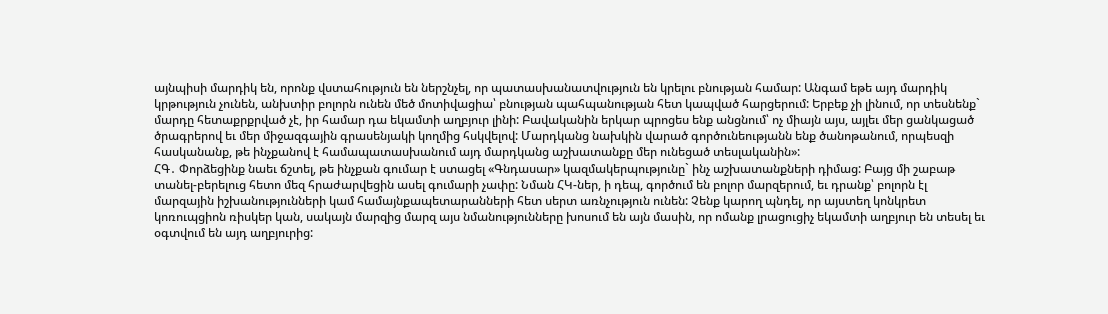այնպիսի մարդիկ են, որոնք վստահություն են ներշնչել, որ պատասխանատվություն են կրելու բնության համար: Անգամ եթե այդ մարդիկ կրթություն չունեն, անխտիր բոլորն ունեն մեծ մոտիվացիա՝ բնության պահպանության հետ կապված հարցերում: Երբեք չի լինում, որ տեսնենք` մարդը հետաքրքրված չէ, իր համար դա եկամտի աղբյուր լինի: Բավականին երկար պրոցես ենք անցնում՝ ոչ միայն այս, այլեւ մեր ցանկացած ծրագրերով եւ մեր միջազգային գրասենյակի կողմից հսկվելով: Մարդկանց նախկին վարած գործունեությանն ենք ծանոթանում, որպեսզի հասկանանք, թե ինչքանով է համապատասխանում այդ մարդկանց աշխատանքը մեր ունեցած տեսլականին»:
ՀԳ․ Փորձեցինք նաեւ ճշտել, թե ինչքան գումար է ստացել «Գնդասար» կազմակերպությունը` ինչ աշխատանքների դիմաց: Բայց մի շաբաթ տանել-բերելուց հետո մեզ հրաժարվեցին ասել գումարի չափը: Նման ՀԿ-ներ, ի դեպ, գործում են բոլոր մարզերում, եւ դրանք՝ բոլորն էլ մարզային իշխանությունների կամ համայնքապետարանների հետ սերտ առնչություն ունեն: Չենք կարող պնդել, որ այստեղ կոնկրետ կոռուպցիոն ռիսկեր կան, սակայն մարզից մարզ այս նմանությունները խոսում են այն մասին, որ ոմանք լրացուցիչ եկամտի աղբյուր են տեսել եւ օգտվում են այդ աղբյուրից: